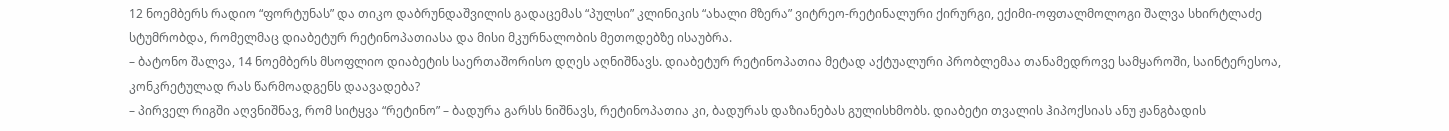12 ნოემბერს რადიო “ფორტუნას” და თიკო დაბრუნდაშვილის გადაცემას “პულსი” კლინიკის “ახალი მზერა” ვიტრეო-რეტინალური ქირურგი, ექიმი-ოფთალმოლოგი შალვა სხირტლაძე სტუმრობდა, რომელმაც დიაბეტურ რეტინოპათიასა და მისი მკურნალობის მეთოდებზე ისაუბრა.
– ბატონო შალვა, 14 ნოემბერს მსოფლიო დიაბეტის საერთაშორისო დღეს აღნიშნავს. დიაბეტურ რეტინოპათია მეტად აქტუალური პრობლემაა თანამედროვე სამყაროში, საინტერესოა, კონკრეტულად რას წარმოადგენს დაავადება?
– პირველ რიგში აღვნიშნავ, რომ სიტყვა “რეტინო” – ბადურა გარსს ნიშნავს, რეტინოპათია კი, ბადურას დაზიანებას გულისხმობს. დიაბეტი თვალის ჰიპოქსიას ანუ ჟანგბადის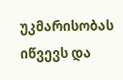უკმარისობას იწვევს და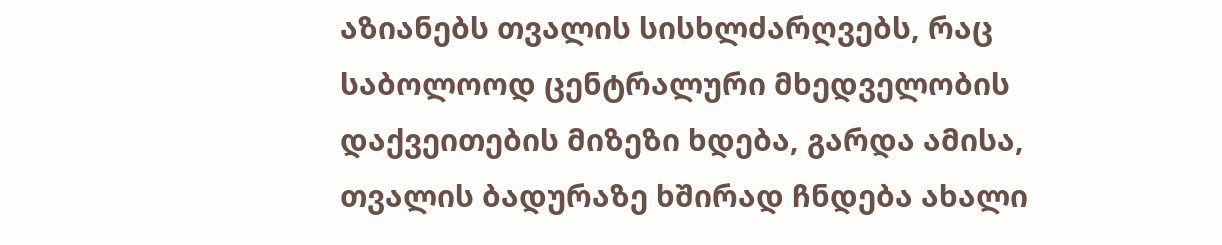აზიანებს თვალის სისხლძარღვებს, რაც საბოლოოდ ცენტრალური მხედველობის დაქვეითების მიზეზი ხდება, გარდა ამისა, თვალის ბადურაზე ხშირად ჩნდება ახალი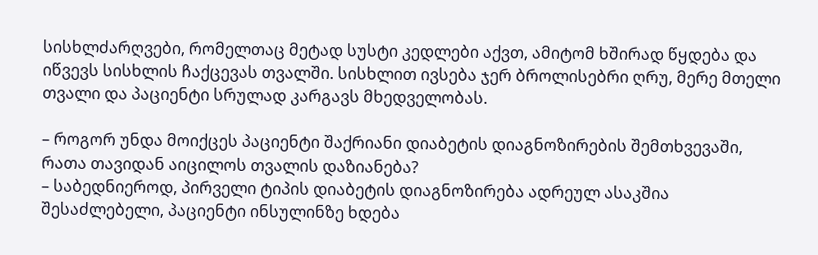სისხლძარღვები, რომელთაც მეტად სუსტი კედლები აქვთ, ამიტომ ხშირად წყდება და იწვევს სისხლის ჩაქცევას თვალში. სისხლით ივსება ჯერ ბროლისებრი ღრუ, მერე მთელი თვალი და პაციენტი სრულად კარგავს მხედველობას.

– როგორ უნდა მოიქცეს პაციენტი შაქრიანი დიაბეტის დიაგნოზირების შემთხვევაში, რათა თავიდან აიცილოს თვალის დაზიანება?
– საბედნიეროდ, პირველი ტიპის დიაბეტის დიაგნოზირება ადრეულ ასაკშია შესაძლებელი, პაციენტი ინსულინზე ხდება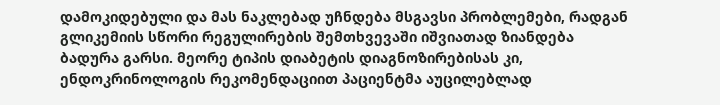დამოკიდებული და მას ნაკლებად უჩნდება მსგავსი პრობლემები, რადგან გლიკემიის სწორი რეგულირების შემთხვევაში იშვიათად ზიანდება ბადურა გარსი. მეორე ტიპის დიაბეტის დიაგნოზირებისას კი, ენდოკრინოლოგის რეკომენდაციით პაციენტმა აუცილებლად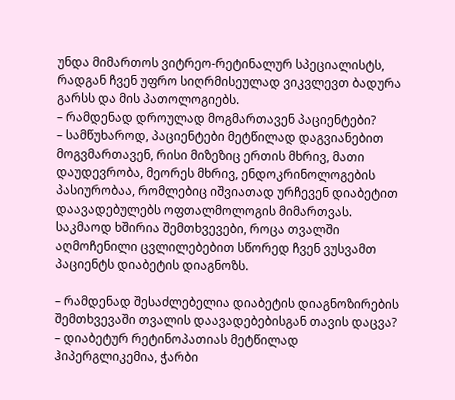უნდა მიმართოს ვიტრეო-რეტინალურ სპეციალისტს, რადგან ჩვენ უფრო სიღრმისეულად ვიკვლევთ ბადურა გარსს და მის პათოლოგიებს.
– რამდენად დროულად მოგმართავენ პაციენტები?
– სამწუხაროდ, პაციენტები მეტწილად დაგვიანებით მოგვმართავენ, რისი მიზეზიც ერთის მხრივ, მათი დაუდევრობა, მეორეს მხრივ, ენდოკრინოლოგების პასიურობაა, რომლებიც იშვიათად ურჩევენ დიაბეტით დაავადებულებს ოფთალმოლოგის მიმართვას. საკმაოდ ხშირია შემთხვევები, როცა თვალში აღმოჩენილი ცვლილებებით სწორედ ჩვენ ვუსვამთ პაციენტს დიაბეტის დიაგნოზს.

– რამდენად შესაძლებელია დიაბეტის დიაგნოზირების შემთხვევაში თვალის დაავადებებისგან თავის დაცვა?
– დიაბეტურ რეტინოპათიას მეტწილად ჰიპერგლიკემია, ჭარბი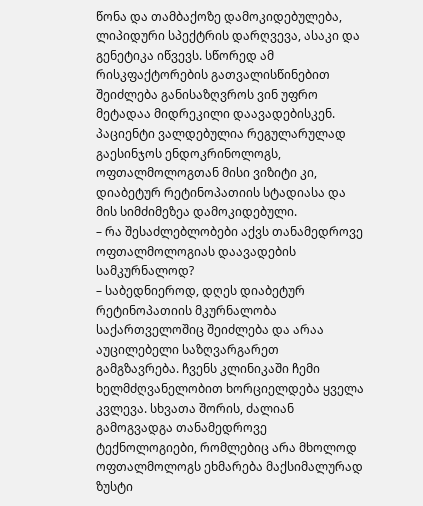წონა და თამბაქოზე დამოკიდებულება, ლიპიდური სპექტრის დარღვევა, ასაკი და გენეტიკა იწვევს. სწორედ ამ რისკფაქტორების გათვალისწინებით შეიძლება განისაზღვროს ვინ უფრო მეტადაა მიდრეკილი დაავადებისკენ. პაციენტი ვალდებულია რეგულარულად გაესინჯოს ენდოკრინოლოგს, ოფთალმოლოგთან მისი ვიზიტი კი, დიაბეტურ რეტინოპათიის სტადიასა და მის სიმძიმეზეა დამოკიდებული.
– რა შესაძლებლობები აქვს თანამედროვე ოფთალმოლოგიას დაავადების სამკურნალოდ?
– საბედნიეროდ, დღეს დიაბეტურ რეტინოპათიის მკურნალობა საქართველოშიც შეიძლება და არაა აუცილებელი საზღვარგარეთ გამგზავრება. ჩვენს კლინიკაში ჩემი ხელმძღვანელობით ხორციელდება ყველა კვლევა. სხვათა შორის, ძალიან გამოგვადგა თანამედროვე ტექნოლოგიები, რომლებიც არა მხოლოდ ოფთალმოლოგს ეხმარება მაქსიმალურად ზუსტი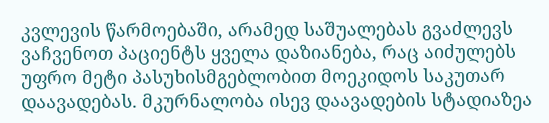კვლევის წარმოებაში, არამედ საშუალებას გვაძლევს ვაჩვენოთ პაციენტს ყველა დაზიანება, რაც აიძულებს უფრო მეტი პასუხისმგებლობით მოეკიდოს საკუთარ დაავადებას. მკურნალობა ისევ დაავადების სტადიაზეა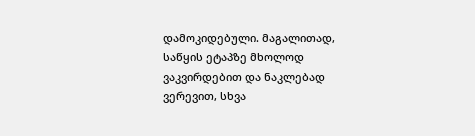დამოკიდებული. მაგალითად, საწყის ეტაპზე მხოლოდ ვაკვირდებით და ნაკლებად ვერევით, სხვა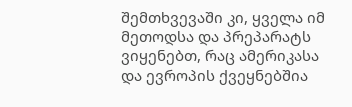შემთხვევაში კი, ყველა იმ მეთოდსა და პრეპარატს ვიყენებთ, რაც ამერიკასა და ევროპის ქვეყნებშია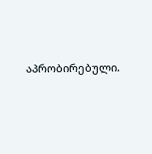აპრობირებული.